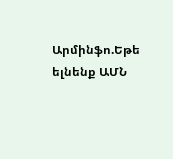Արմինֆո.Եթե ելնենք ԱՄՆ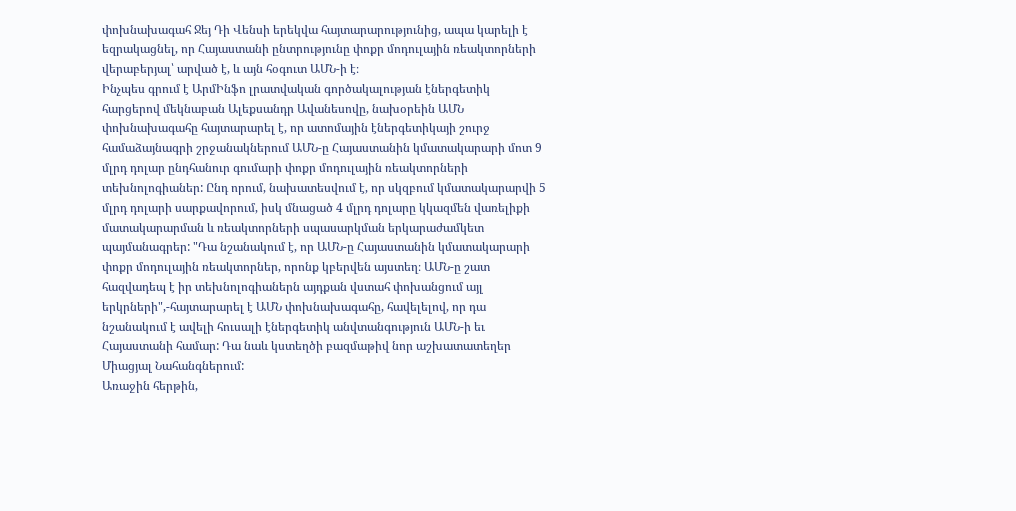փոխնախագահ Ջեյ Դի Վենսի երեկվա հայտարարությունից, ապա կարելի է եզրակացնել, որ Հայաստանի ընտրությունը փոքր մոդուլային ռեակտորների վերաբերյալ՝ արված է, և այն հօգուտ ԱՄՆ-ի է։
Ինչպես գրում է ԱրմԻնֆո լրատվական գործակալության էներգետիկ հարցերով մեկնաբան Ալեքսանդր Ավանեսովը, նախօրեին ԱՄՆ փոխնախագահը հայտարարել է, որ ատոմային էներգետիկայի շուրջ համաձայնագրի շրջանակներում ԱՄՆ-ը Հայաստանին կմատակարարի մոտ 9 մլրդ դոլար ընդհանուր գումարի փոքր մոդուլային ռեակտորների տեխնոլոգիաներ: Ընդ որում, նախատեսվում է, որ սկզբում կմատակարարվի 5 մլրդ դոլարի սարքավորում, իսկ մնացած 4 մլրդ դոլարը կկազմեն վառելիքի մատակարարման և ռեակտորների սպասարկման երկարաժամկետ պայմանագրեր: "Դա նշանակում է, որ ԱՄՆ-ը Հայաստանին կմատակարարի փոքր մոդուլային ռեակտորներ, որոնք կբերվեն այստեղ։ ԱՄՆ-ը շատ հազվադեպ է իր տեխնոլոգիաներն այդքան վստահ փոխանցում այլ երկրների",-հայտարարել է ԱՄՆ փոխնախագահը, հավելելով, որ դա նշանակում է ավելի հուսալի էներգետիկ անվտանգություն ԱՄՆ-ի եւ Հայաստանի համար: Դա նաև կստեղծի բազմաթիվ նոր աշխատատեղեր Միացյալ Նահանգներում:
Առաջին հերթին,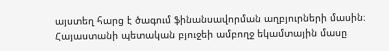այստեղ հարց է ծագում ֆինանսավորման աղբյուրների մասին։ Հայաստանի պետական բյուջեի ամբողջ եկամտային մասը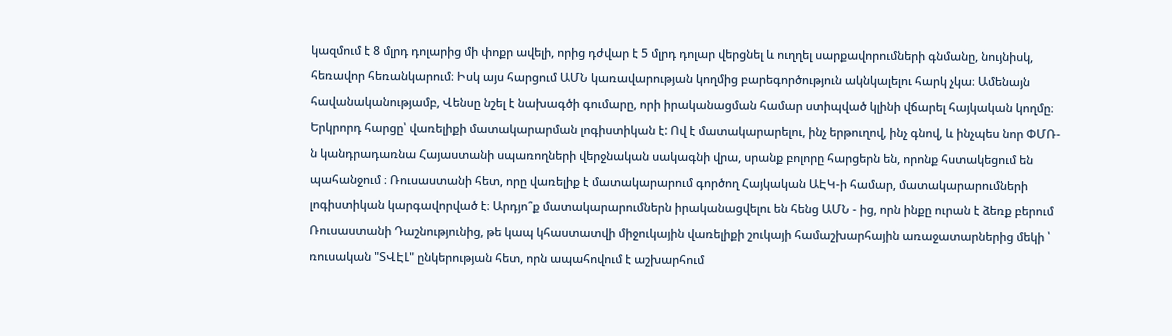կազմում է 8 մլրդ դոլարից մի փոքր ավելի, որից դժվար է 5 մլրդ դոլար վերցնել և ուղղել սարքավորումների գնմանը, նույնիսկ, հեռավոր հեռանկարում։ Իսկ այս հարցում ԱՄՆ կառավարության կողմից բարեգործություն ակնկալելու հարկ չկա։ Ամենայն հավանականությամբ, Վենսը նշել է նախագծի գումարը, որի իրականացման համար ստիպված կլինի վճարել հայկական կողմը։
Երկրորդ հարցը՝ վառելիքի մատակարարման լոգիստիկան է: Ով է մատակարարելու, ինչ երթուղով, ինչ գնով, և ինչպես նոր ՓՄՌ-ն կանդրադառնա Հայաստանի սպառողների վերջնական սակագնի վրա, սրանք բոլորը հարցերն են, որոնք հստակեցում են պահանջում ։ Ռուսաստանի հետ, որը վառելիք է մատակարարում գործող Հայկական ԱԷԿ-ի համար, մատակարարումների լոգիստիկան կարգավորված է։ Արդյո՞ք մատակարարումներն իրականացվելու են հենց ԱՄՆ - ից, որն ինքը ուրան է ձեռք բերում Ռուսաստանի Դաշնությունից, թե կապ կհաստատվի միջուկային վառելիքի շուկայի համաշխարհային առաջատարներից մեկի ՝ ռուսական "ՏՎԷԼ" ընկերության հետ, որն ապահովում է աշխարհում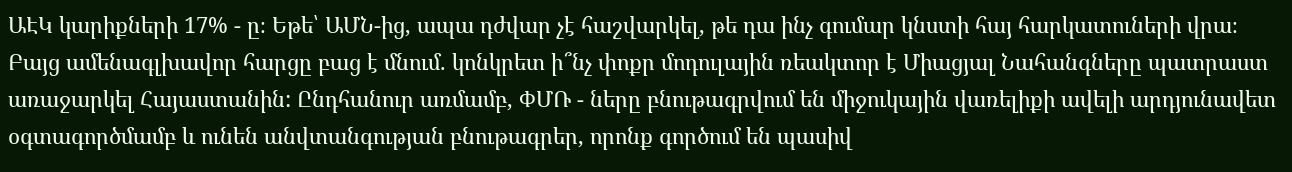ԱԷԿ կարիքների 17% - ը։ Եթե՝ ԱՄՆ-ից, ապա դժվար չէ հաշվարկել, թե դա ինչ գումար կնստի հայ հարկատուների վրա։
Բայց ամենագլխավոր հարցը բաց է մնում. կոնկրետ ի՞նչ փոքր մոդուլային ռեակտոր է Միացյալ Նահանգները պատրաստ առաջարկել Հայաստանին: Ընդհանուր առմամբ, ՓՄՌ - ները բնութագրվում են միջուկային վառելիքի ավելի արդյունավետ օգտագործմամբ և ունեն անվտանգության բնութագրեր, որոնք գործում են պասիվ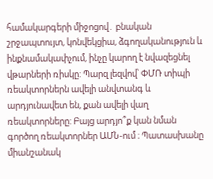համակարգերի միջոցով․ բնական շրջապտույտ, կոնվեկցիա, ձգողականություն և ինքնամակափչում, ինչը կարող է նվազեցնել վթարների ռիսկը: Պարզ լեզվով՝ ՓՄՌ տիպի ռեակտորներն ավելի անվտանգ և արդյունավետ են, քան ավելի վաղ ռեակտորները: Բայց արդյո՞ք կան նման գործող ռեակտորներ ԱՄՆ-ում ։ Պատասխանը միանշանակ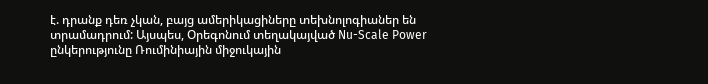է. դրանք դեռ չկան, բայց ամերիկացիները տեխնոլոգիաներ են տրամադրում: Այսպես, Օրեգոնում տեղակայված Nu-Scale Power ընկերությունը Ռումինիային միջուկային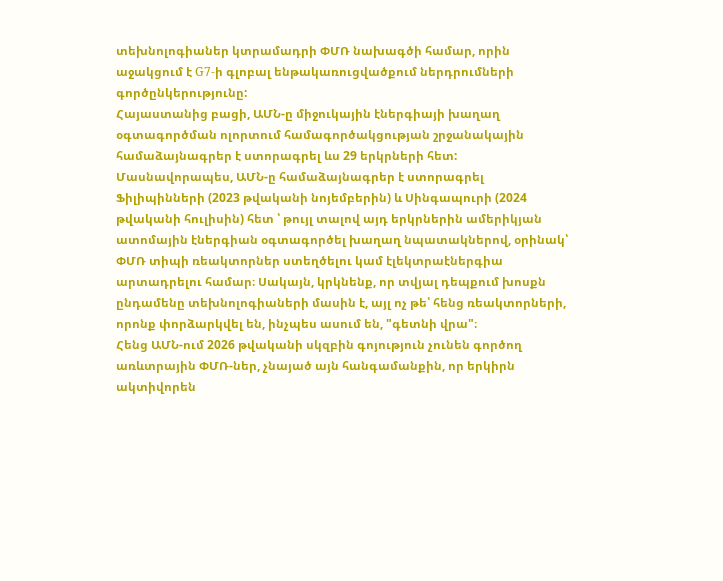տեխնոլոգիաներ կտրամադրի ՓՄՌ նախագծի համար, որին աջակցում է G7-ի գլոբալ ենթակառուցվածքում ներդրումների գործընկերությունը:
Հայաստանից բացի, ԱՄՆ-ը միջուկային էներգիայի խաղաղ օգտագործման ոլորտում համագործակցության շրջանակային համաձայնագրեր է ստորագրել ևս 29 երկրների հետ: Մասնավորապես, ԱՄՆ-ը համաձայնագրեր է ստորագրել Ֆիլիպինների (2023 թվականի նոյեմբերին) և Սինգապուրի (2024 թվականի հուլիսին) հետ ՝ թույլ տալով այդ երկրներին ամերիկյան ատոմային էներգիան օգտագործել խաղաղ նպատակներով, օրինակ՝ ՓՄՌ տիպի ռեակտորներ ստեղծելու կամ էլեկտրաէներգիա արտադրելու համար։ Սակայն, կրկնենք, որ տվյալ դեպքում խոսքն ընդամենը տեխնոլոգիաների մասին է, այլ ոչ թե՝ հենց ռեակտորների, որոնք փորձարկվել են, ինչպես ասում են, "գետնի վրա"։
Հենց ԱՄՆ-ում 2026 թվականի սկզբին գոյություն չունեն գործող առևտրային ՓՄՌ-ներ, չնայած այն հանգամանքին, որ երկիրն ակտիվորեն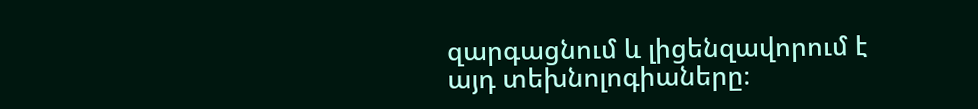զարգացնում և լիցենզավորում է այդ տեխնոլոգիաները։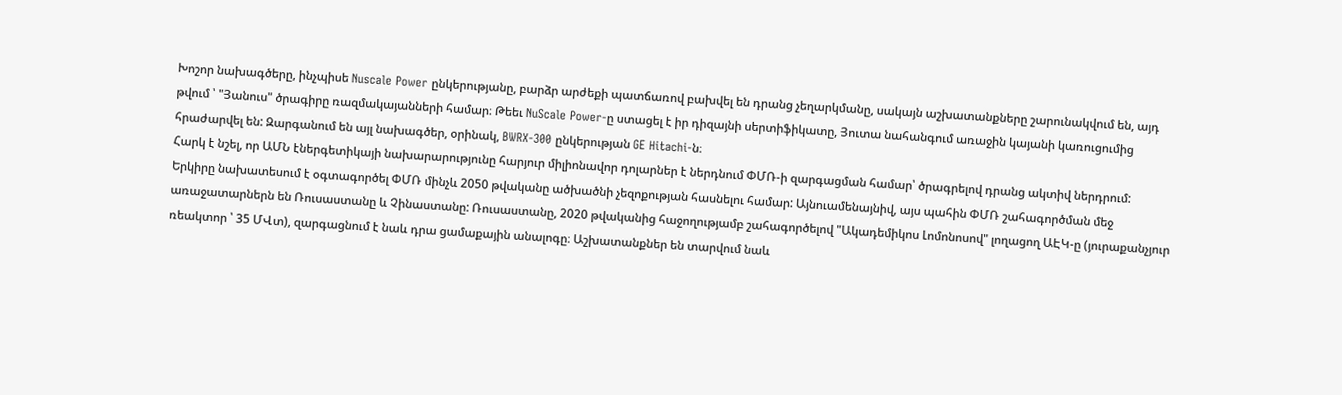Խոշոր նախագծերը, ինչպիսե Nuscale Power ընկերությանը, բարձր արժեքի պատճառով բախվել են դրանց չեղարկմանը, սակայն աշխատանքները շարունակվում են, այդ թվում ՝ "Յանուս" ծրագիրը ռազմակայանների համար։ Թեեւ NuScale Power-ը ստացել է իր դիզայնի սերտիֆիկատը, Յուտա նահանգում առաջին կայանի կառուցումից հրաժարվել են: Զարգանում են այլ նախագծեր, օրինակ, BWRX-300 ընկերության GE Hitachi-ն։
Հարկ է նշել, որ ԱՄՆ էներգետիկայի նախարարությունը հարյուր միլիոնավոր դոլարներ է ներդնում ՓՄՌ-ի զարգացման համար՝ ծրագրելով դրանց ակտիվ ներդրում: Երկիրը նախատեսում է օգտագործել ՓՄՌ մինչև 2050 թվականը ածխածնի չեզոքության հասնելու համար: Այնուամենայնիվ, այս պահին ՓՄՌ շահագործման մեջ առաջատարներն են Ռուսաստանը և Չինաստանը: Ռուսաստանը, 2020 թվականից հաջողությամբ շահագործելով "Ակադեմիկոս Լոմոնոսով" լողացող ԱԷԿ-ը (յուրաքանչյուր ռեակտոր ՝ 35 ՄՎտ), զարգացնում է նաև դրա ցամաքային անալոգը։ Աշխատանքներ են տարվում նաև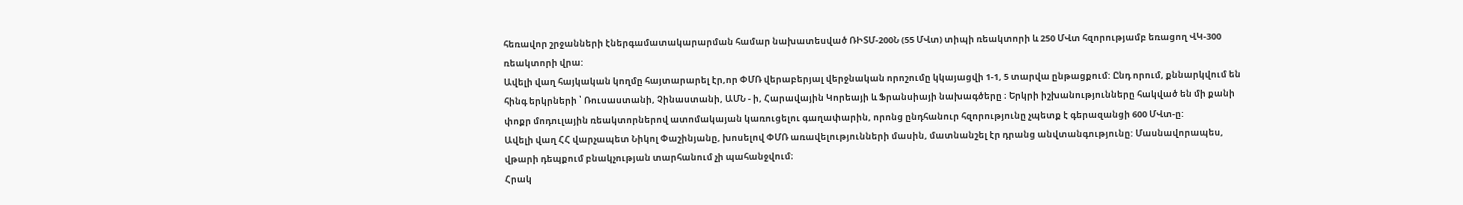հեռավոր շրջանների էներգամատակարարման համար նախատեսված ՌԻՏՄ-200Ն (55 ՄՎտ) տիպի ռեակտորի և 250 ՄՎտ հզորությամբ եռացող ՎԿ-300 ռեակտորի վրա:
Ավելի վաղ հայկական կողմը հայտարարել էր,որ ՓՄՌ վերաբերյալ վերջնական որոշումը կկայացվի 1-1, 5 տարվա ընթացքում: Ընդ որում, քննարկվում են հինգ երկրների ՝ Ռուսաստանի, Չինաստանի, ԱՄՆ - ի, Հարավային Կորեայի և Ֆրանսիայի նախագծերը ։ Երկրի իշխանությունները հակված են մի քանի փոքր մոդուլային ռեակտորներով ատոմակայան կառուցելու գաղափարին, որոնց ընդհանուր հզորությունը չպետք է գերազանցի 600 ՄՎտ-ը:
Ավելի վաղ ՀՀ վարչապետ Նիկոլ Փաշինյանը, խոսելով ՓՄՌ առավելությունների մասին, մատնանշել էր դրանց անվտանգությունը: Մասնավորապես, վթարի դեպքում բնակչության տարհանում չի պահանջվում։
Հրակ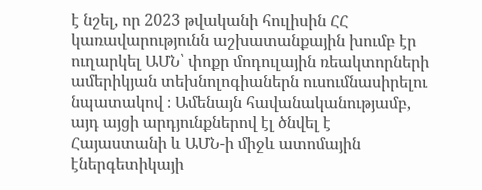է նշել, որ 2023 թվականի հուլիսին ՀՀ կառավարությունն աշխատանքային խումբ էր ուղարկել ԱՄՆ՝ փոքր մոդուլային ռեակտորների ամերիկյան տեխնոլոգիաներն ուսումնասիրելու նպատակով ։ Ամենայն հավանականությամբ, այդ այցի արդյունքներով էլ ծնվել է Հայաստանի և ԱՄՆ-ի միջև ատոմային էներգետիկայի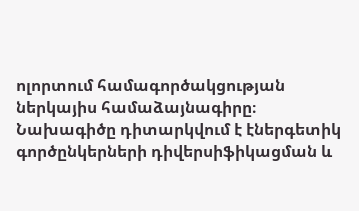ոլորտում համագործակցության ներկայիս համաձայնագիրը։ Նախագիծը դիտարկվում է էներգետիկ գործընկերների դիվերսիֆիկացման և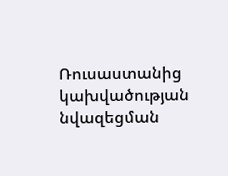Ռուսաստանից կախվածության նվազեցման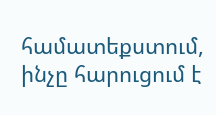համատեքստում, ինչը հարուցում է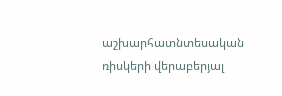աշխարհատնտեսական ռիսկերի վերաբերյալ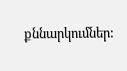քննարկումներ: